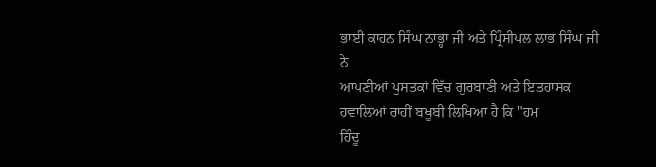ਭਾਈ ਕਾਹਨ ਸਿੰਘ ਨਾਭ੍ਹਾ ਜੀ ਅਤੇ ਪ੍ਰਿੰਸੀਪਲ ਲਾਭ ਸਿੰਘ ਜੀ ਨੇ
ਆਪਣੀਆਂ ਪੁਸਤਕਾਂ ਵਿੱਚ ਗੁਰਬਾਣੀ ਅਤੇ ਇਤਹਾਸਕ ਹਵਾਲਿਆਂ ਰਾਹੀਂ ਬਖੂਬੀ ਲਿਖਿਆ ਹੈ ਕਿ "ਹਮ
ਹਿੰਦੂ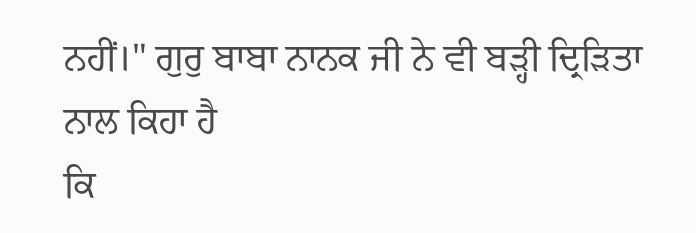ਨਹੀਂ।" ਗੁਰੁ ਬਾਬਾ ਨਾਨਕ ਜੀ ਨੇ ਵੀ ਬੜ੍ਹੀ ਦ੍ਰਿੜਿਤਾ ਨਾਲ ਕਿਹਾ ਹੈ
ਕਿ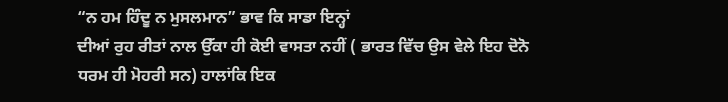“ਨ ਹਮ ਹਿੰਦੂ ਨ ਮੁਸਲਮਾਨ” ਭਾਵ ਕਿ ਸਾਡਾ ਇਨ੍ਹਾਂ
ਦੀਆਂ ਰੁਹ ਰੀਤਾਂ ਨਾਲ ਉੱਕਾ ਹੀ ਕੋਈ ਵਾਸਤਾ ਨਹੀਂ ( ਭਾਰਤ ਵਿੱਚ ਉਸ ਵੇਲੇ ਇਹ ਦੋਨੋ
ਧਰਮ ਹੀ ਮੋਹਰੀ ਸਨ) ਹਾਲਾਂਕਿ ਇਕ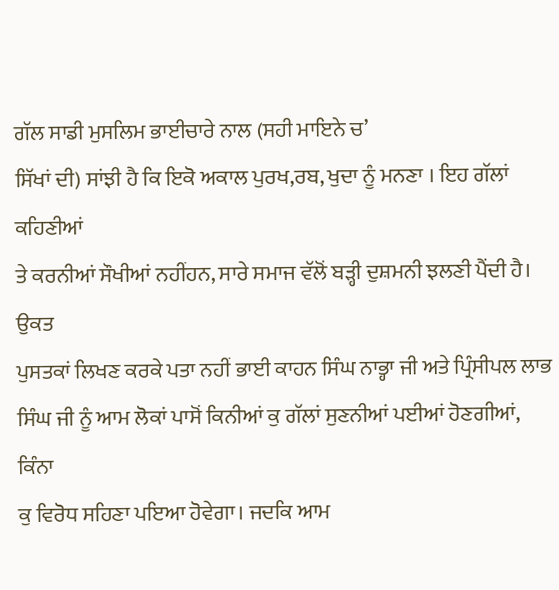ਗੱਲ ਸਾਡੀ ਮੁਸਲਿਮ ਭਾਈਚਾਰੇ ਨਾਲ (ਸਹੀ ਮਾਇਨੇ ਚ’
ਸਿੱਖਾਂ ਦੀ) ਸਾਂਝੀ ਹੈ ਕਿ ਇਕੋ ਅਕਾਲ ਪੁਰਖ,ਰਬ, ਖੁਦਾ ਨੂੰ ਮਨਣਾ । ਇਹ ਗੱਲਾਂ ਕਹਿਣੀਆਂ
ਤੇ ਕਰਨੀਆਂ ਸੌਖੀਆਂ ਨਹੀਂਹਨ, ਸਾਰੇ ਸਮਾਜ ਵੱਲੋਂ ਬੜ੍ਹੀ ਦੁਸ਼ਮਨੀ ਝਲਣੀ ਪੈਂਦੀ ਹੈ। ਉਕਤ
ਪੁਸਤਕਾਂ ਲਿਖਣ ਕਰਕੇ ਪਤਾ ਨਹੀਂ ਭਾਈ ਕਾਹਨ ਸਿੰਘ ਨਾਭ੍ਹਾ ਜੀ ਅਤੇ ਪ੍ਰਿੰਸੀਪਲ ਲਾਭ
ਸਿੰਘ ਜੀ ਨੂੰ ਆਮ ਲੋਕਾਂ ਪਾਸੋਂ ਕਿਨੀਆਂ ਕੁ ਗੱਲਾਂ ਸੁਣਨੀਆਂ ਪਈਆਂ ਹੋਣਗੀਆਂ, ਕਿੰਨਾ
ਕੁ ਵਿਰੋਧ ਸਹਿਣਾ ਪਇਆ ਹੋਵੇਗਾ। ਜਦਕਿ ਆਮ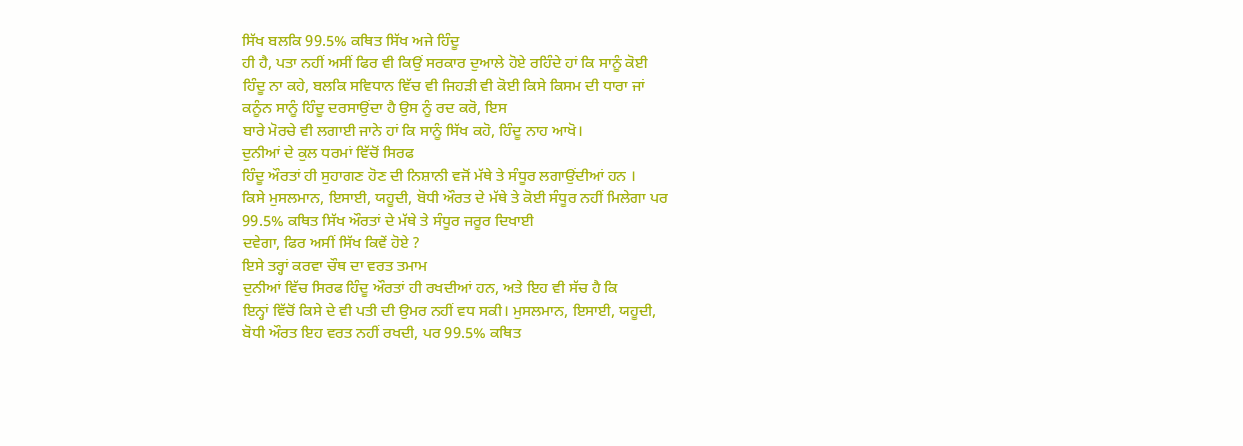ਸਿੱਖ ਬਲਕਿ 99.5% ਕਥਿਤ ਸਿੱਖ ਅਜੇ ਹਿੰਦੂ
ਹੀ ਹੈ, ਪਤਾ ਨਹੀਂ ਅਸੀਂ ਫਿਰ ਵੀ ਕਿਉਂ ਸਰਕਾਰ ਦੁਆਲੇ ਹੋਏ ਰਹਿੰਦੇ ਹਾਂ ਕਿ ਸਾਨੂੰ ਕੋਈ
ਹਿੰਦੂ ਨਾ ਕਹੇ, ਬਲਕਿ ਸਵਿਧਾਨ ਵਿੱਚ ਵੀ ਜਿਹੜੀ ਵੀ ਕੋਈ ਕਿਸੇ ਕਿਸਮ ਦੀ ਧਾਰਾ ਜਾਂ
ਕਨੂੰਨ ਸਾਨੂੰ ਹਿੰਦੂ ਦਰਸਾਉਂਦਾ ਹੈ ਉਸ ਨੂੰ ਰਦ ਕਰੋ, ਇਸ
ਬਾਰੇ ਮੋਰਚੇ ਵੀ ਲਗਾਈ ਜਾਨੇ ਹਾਂ ਕਿ ਸਾਨੂੰ ਸਿੱਖ ਕਹੋ, ਹਿੰਦੂ ਨਾਹ ਆਖੋ।
ਦੁਨੀਆਂ ਦੇ ਕੁਲ ਧਰਮਾਂ ਵਿੱਚੋਂ ਸਿਰਫ
ਹਿੰਦੂ ਔਰਤਾਂ ਹੀ ਸੁਹਾਗਣ ਹੋਣ ਦੀ ਨਿਸ਼ਾਨੀ ਵਜੋਂ ਮੱਥੇ ਤੇ ਸੰਧੂਰ ਲਗਾਉਂਦੀਆਂ ਹਨ ।
ਕਿਸੇ ਮੁਸਲਮਾਨ, ਇਸਾਈ, ਯਹੂਦੀ, ਬੋਧੀ ਔਰਤ ਦੇ ਮੱਥੇ ਤੇ ਕੋਈ ਸੰਧੂਰ ਨਹੀਂ ਮਿਲੇਗਾ ਪਰ
99.5% ਕਥਿਤ ਸਿੱਖ ਔਰਤਾਂ ਦੇ ਮੱਥੇ ਤੇ ਸੰਧੂਰ ਜਰੂਰ ਦਿਖਾਈ
ਦਵੇਗਾ, ਫਿਰ ਅਸੀਂ ਸਿੱਖ ਕਿਵੇਂ ਹੋਏ ?
ਇਸੇ ਤਰ੍ਹਾਂ ਕਰਵਾ ਚੌਥ ਦਾ ਵਰਤ ਤਮਾਮ
ਦੁਨੀਆਂ ਵਿੱਚ ਸਿਰਫ ਹਿੰਦੂ ਔਰਤਾਂ ਹੀ ਰਖਦੀਆਂ ਹਨ, ਅਤੇ ਇਹ ਵੀ ਸੱਚ ਹੈ ਕਿ
ਇਨ੍ਹਾਂ ਵਿੱਚੋਂ ਕਿਸੇ ਦੇ ਵੀ ਪਤੀ ਦੀ ਉਮਰ ਨਹੀਂ ਵਧ ਸਕੀ। ਮੁਸਲਮਾਨ, ਇਸਾਈ, ਯਹੂਦੀ,
ਬੋਧੀ ਔਰਤ ਇਹ ਵਰਤ ਨਹੀਂ ਰਖਦੀ, ਪਰ 99.5% ਕਥਿਤ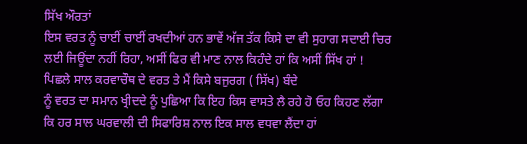ਸਿੱਖ ਔਰਤਾਂ
ਇਸ ਵਰਤ ਨੂੰ ਚਾਈਂ ਚਾਈਂ ਰਖਦੀਆਂ ਹਨ ਭਾਵੇਂ ਅੱਜ ਤੱਕ ਕਿਸੇ ਦਾ ਵੀ ਸੁਹਾਗ ਸਦਾਈ ਚਿਰ
ਲਈ ਜਿਊਂਦਾ ਨਹੀਂ ਰਿਹਾ, ਅਸੀਂ ਫਿਰ ਵੀ ਮਾਣ ਨਾਲ ਕਿਹੰਦੇ ਹਾਂ ਕਿ ਅਸੀਂ ਸਿੱਖ ਹਾਂ !
ਪਿਛਲੇ ਸਾਲ ਕਰਵਾਚੌਥ ਦੇ ਵਰਤ ਤੇ ਮੈਂ ਕਿਸੇ ਬਜੁਰਗ ( ਸਿੱਖ) ਬੰਦੇ
ਨੂੰ ਵਰਤ ਦਾ ਸਮਾਨ ਖ੍ਰੀਦਦੇ ਨੂੰ ਪੁਛਿਆ ਕਿ ਇਹ ਕਿਸ ਵਾਸਤੇ ਲੈ ਰਹੇ ਹੋ ਓਹ ਕਿਹਣ ਲੱਗਾ
ਕਿ ਹਰ ਸਾਲ ਘਰਵਾਲੀ ਦੀ ਸਿਫਾਰਿਸ਼ ਨਾਲ ਇਕ ਸਾਲ ਵਧਵਾ ਲੈਂਦਾ ਹਾਂ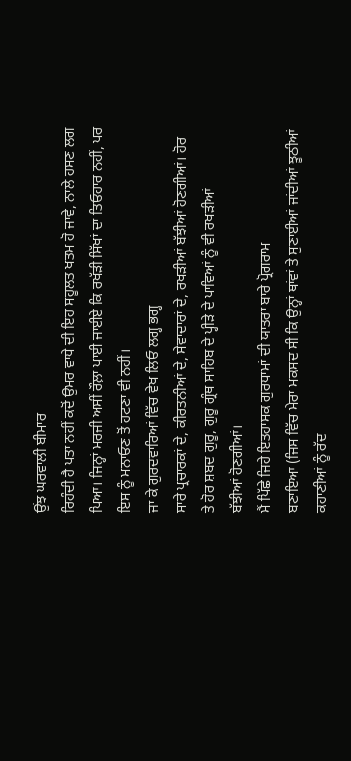ਉਂਝ ਘਰਵਾਲੀ ਬੀਮਾਰ
ਰਿਹੰਦੀ ਹੈ ਪਤਾ ਨਹੀਂ ਕਦੋਂ ਉਮਰ ਵਾਧੇ ਦੀ ਇਹ ਸਹੂਲਤ ਖਤਮ ਹੋ ਜਾਵੇ, ਨਾਲੇ ਹਸਣ ਲਗ
ਪਿਆ। ਜਿਨ੍ਹਾਂ ਮਰਜੀ ਅਸੀਂ ਰੌਲ਼ਾ ਪਾਈ ਜਾਈਏ ਕਿ ਰਖੱੜੀ ਸਿੱਖਾਂ ਦਾ ਤਿਓਹਾਰ ਨਹੀਂ, ਪਰ
ਇਸ ਨੂੰ ਮਨਾਓਣ ਤੋਂ ਹਟਣਾ ਵੀ ਨਹੀਂ।
ਜਾ ਕੇ ਗੁਰਦਵਾਰਿਆਂ ਵਿੱਚ ਵੇਖ ਲਿਓ ਲਗ੍ਹ ਭਗ੍ਹ
ਸਾਰੇ ਪ੍ਰਚਾਰਕਾਂ ਦੇ, ਕੀਰਤਨੀਆਂ ਦੇ, ਸੇਵਾਦਾਰਾਂ ਦੇ, ਰਖੜੀਆਂ ਬੱਝੀਆਂ ਹੋਣਗੀਆਂ। ਹੋਰ
ਤੇ ਹੋਰ ਸ਼ਬਦ ਗੁਰੂ, ਗੁਰੂ ਗ੍ਰੰਥ ਸਾਹਿਬ ਦੇ ਪ੍ਹੀੜੇ ਦੇ ਪਾਵਿਆਂ ਨੂੰ ਵੀ ਰਖੜੀਆਂ
ਬੱਝੀਆਂ ਹੋਣਗੀਆਂ।
ਮੈਂ ਪਿੱਛੇ ਜਿਹੇ ਇਤਹਾਸਕ ਗੁਰਧਾਮਾਂ ਦੀ ਯਾਤਰਾ ਬਾਰੇ ਪ੍ਰੋਗਰਾਮ
ਬਣਾਇਆ (ਜਿਸ ਵਿੱਚ ਮੇਰਾ ਮਕਸਦ ਸੀ ਕਿ ਉਨ੍ਹਾਂ ਥਾਂਵਾਂ ਤੇ ਸੁਣਾਈਆਂ ਜਾਂਦੀਆਂ ਝੂਠੀਆਂ
ਕਹਾਣੀਆਂ ਨੂੰ ਰੱਦ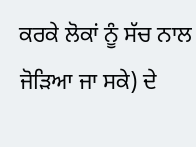ਕਰਕੇ ਲੋਕਾਂ ਨੂੰ ਸੱਚ ਨਾਲ ਜੋੜਿਆ ਜਾ ਸਕੇ) ਦੇ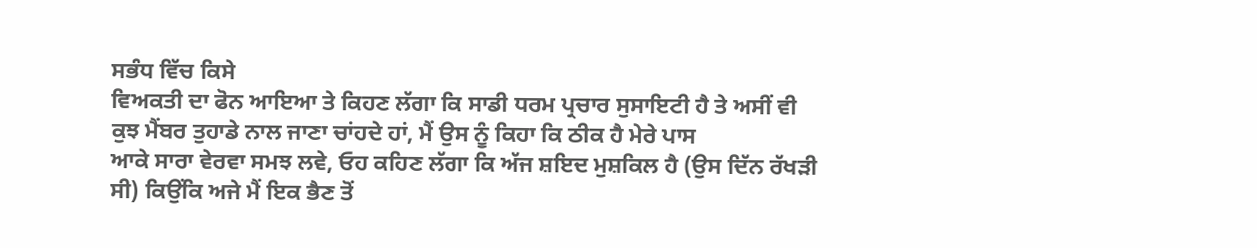ਸਭੰਧ ਵਿੱਚ ਕਿਸੇ
ਵਿਅਕਤੀ ਦਾ ਫੋਨ ਆਇਆ ਤੇ ਕਿਹਣ ਲੱਗਾ ਕਿ ਸਾਡੀ ਧਰਮ ਪ੍ਰਚਾਰ ਸੁਸਾਇਟੀ ਹੈ ਤੇ ਅਸੀਂ ਵੀ
ਕੁਝ ਮੈਂਬਰ ਤੁਹਾਡੇ ਨਾਲ ਜਾਣਾ ਚਾਂਹਦੇ ਹਾਂ, ਮੈਂ ਉਸ ਨੂੰ ਕਿਹਾ ਕਿ ਠੀਕ ਹੈ ਮੇਰੇ ਪਾਸ
ਆਕੇ ਸਾਰਾ ਵੇਰਵਾ ਸਮਝ ਲਵੇ, ਓਹ ਕਹਿਣ ਲੱਗਾ ਕਿ ਅੱਜ ਸ਼ਇਦ ਮੁਸ਼ਕਿਲ ਹੈ (ਉਸ ਦਿੱਨ ਰੱਖੜੀ
ਸੀ) ਕਿਉਂਕਿ ਅਜੇ ਮੈਂ ਇਕ ਭੈਣ ਤੋਂ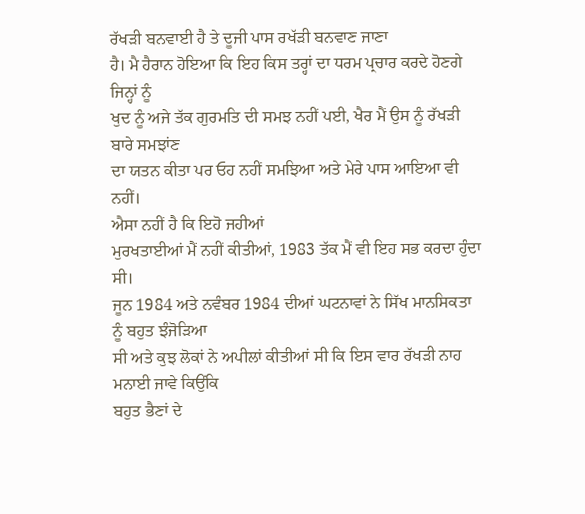ਰੱਖੜੀ ਬਨਵਾਈ ਹੈ ਤੇ ਦੂਜੀ ਪਾਸ ਰਖੱੜੀ ਬਨਵਾਣ ਜਾਣਾ
ਹੈ। ਮੈ ਹੈਰਾਨ ਹੋਇਆ ਕਿ ਇਹ ਕਿਸ ਤਰ੍ਹਾਂ ਦਾ ਧਰਮ ਪ੍ਰਚਾਰ ਕਰਦੇ ਹੋਣਗੇ ਜਿਨ੍ਹਾਂ ਨੂੰ
ਖੁਦ ਨੂੰ ਅਜੇ ਤੱਕ ਗੁਰਮਤਿ ਦੀ ਸਮਝ ਨਹੀਂ ਪਈ, ਖੈਰ ਮੈਂ ਉਸ ਨੂੰ ਰੱਖੜੀ ਬਾਰੇ ਸਮਝਾਂਣ
ਦਾ ਯਤਨ ਕੀਤਾ ਪਰ ਓਹ ਨਹੀਂ ਸਮਝਿਆ ਅਤੇ ਮੇਰੇ ਪਾਸ ਆਇਆ ਵੀ ਨਹੀਂ।
ਐਸਾ ਨਹੀਂ ਹੈ ਕਿ ਇਹੋ ਜਹੀਆਂ
ਮੁਰਖਤਾਈਆਂ ਮੈਂ ਨਹੀਂ ਕੀਤੀਆਂ, 1983 ਤੱਕ ਮੈਂ ਵੀ ਇਹ ਸਭ ਕਰਦਾ ਹੁੰਦਾ ਸੀ।
ਜੂਨ 1984 ਅਤੇ ਨਵੰਬਰ 1984 ਦੀਆਂ ਘਟਨਾਵਾਂ ਨੇ ਸਿੱਖ ਮਾਨਸਿਕਤਾ ਨੂੰ ਬਹੁਤ ਝੰਜੋੜਿਆ
ਸੀ ਅਤੇ ਕੁਝ ਲੋਕਾਂ ਨੇ ਅਪੀਲਾਂ ਕੀਤੀਆਂ ਸੀ ਕਿ ਇਸ ਵਾਰ ਰੱਖੜੀ ਨਾਹ ਮਨਾਈ ਜਾਵੇ ਕਿਉਂਕਿ
ਬਹੁਤ ਭੈਣਾਂ ਦੇ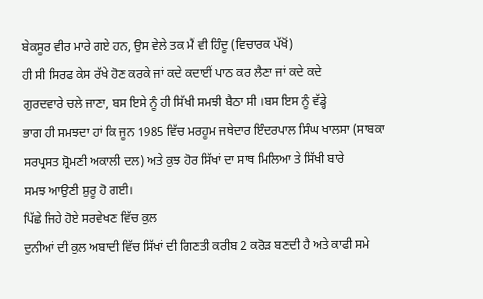ਬੇਕਸੂਰ ਵੀਰ ਮਾਰੇ ਗਏ ਹਨ, ਉਸ ਵੇਲੇ ਤਕ ਮੈਂ ਵੀ ਹਿੰਦੂ (ਵਿਚਾਰਕ ਪੱਖੋਂ)
ਹੀ ਸੀ ਸਿਰਫ ਕੇਸ ਰੱਖੇ ਹੋਣ ਕਰਕੇ ਜਾਂ ਕਦੇ ਕਦਾਈਂ ਪਾਠ ਕਰ ਲੈਣਾ ਜਾਂ ਕਦੇ ਕਦੇ
ਗੁਰਦਵਾਰੇ ਚਲੇ ਜਾਣਾ, ਬਸ ਇਸੇ ਨੂੰ ਹੀ ਸਿੱਖੀ ਸਮਝੀ ਬੈਠਾ ਸੀ ।ਬਸ ਇਸ ਨੂੰ ਵੱਡ੍ਹੇ
ਭਾਗ ਹੀ ਸਮਝਦਾ ਹਾਂ ਕਿ ਜੂਨ 1985 ਵਿੱਚ ਮਰਹੂਮ ਜਥੇਦਾਰ ਇੰਦਰਪਾਲ ਸਿੰਘ ਖਾਲਸਾ (ਸਾਬਕਾ
ਸਰਪ੍ਰਸਤ ਸ਼੍ਰੋਮਣੀ ਅਕਾਲੀ ਦਲ) ਅਤੇ ਕੁਝ ਹੋਰ ਸਿੱਖਾਂ ਦਾ ਸਾਥ ਮਿਲਿਆ ਤੇ ਸਿੱਖੀ ਬਾਰੇ
ਸਮਝ ਆਉਣੀ ਸ਼ੁਰੂ ਹੋ ਗਈ।
ਪਿੱਛੇ ਜਿਹੇ ਹੋਏ ਸਰਵੇਖਣ ਵਿੱਚ ਕੁਲ
ਦੁਨੀਆਂ ਦੀ ਕੁਲ ਅਬਾਦੀ ਵਿੱਚ ਸਿੱਖਾਂ ਦੀ ਗਿਣਤੀ ਕਰੀਬ 2 ਕਰੋੜ ਬਣਦੀ ਹੈ ਅਤੇ ਕਾਫੀ ਸਮੇ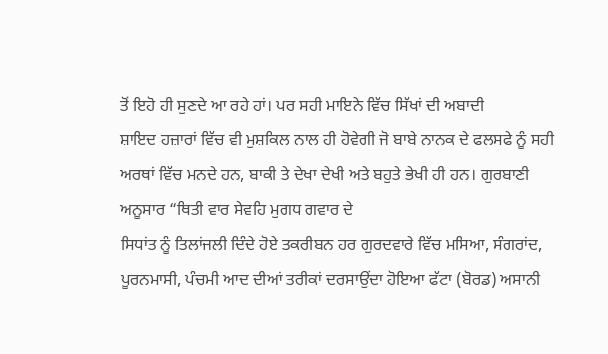ਤੋਂ ਇਹੋ ਹੀ ਸੁਣਦੇ ਆ ਰਹੇ ਹਾਂ। ਪਰ ਸਹੀ ਮਾਇਨੇ ਵਿੱਚ ਸਿੱਖਾਂ ਦੀ ਅਬਾਦੀ
ਸ਼ਾਇਦ ਹਜ਼ਾਰਾਂ ਵਿੱਚ ਵੀ ਮੁਸ਼ਕਿਲ ਨਾਲ ਹੀ ਹੋਵੇਗੀ ਜੋ ਬਾਬੇ ਨਾਨਕ ਦੇ ਫਲਸਫੇ ਨੂੰ ਸਹੀ
ਅਰਥਾਂ ਵਿੱਚ ਮਨਦੇ ਹਨ, ਬਾਕੀ ਤੇ ਦੇਖਾ ਦੇਖੀ ਅਤੇ ਬਹੁਤੇ ਭੇਖੀ ਹੀ ਹਨ। ਗੁਰਬਾਣੀ
ਅਨੂਸਾਰ “ਥਿਤੀ ਵਾਰ ਸੇਵਹਿ ਮੁਗਧ ਗਵਾਰ ਦੇ
ਸਿਧਾਂਤ ਨੂੰ ਤਿਲਾਂਜਲੀ ਦਿੰਦੇ ਹੋਏ ਤਕਰੀਬਨ ਹਰ ਗੁਰਦਵਾਰੇ ਵਿੱਚ ਮਸਿਆ, ਸੰਗਰਾਂਦ,
ਪੂਰਨਮਾਸੀ, ਪੰਚਮੀ ਆਦ ਦੀਆਂ ਤਰੀਕਾਂ ਦਰਸਾਉਂਦਾ ਹੋਇਆ ਫੱਟਾ (ਬੋਰਡ) ਅਸਾਨੀ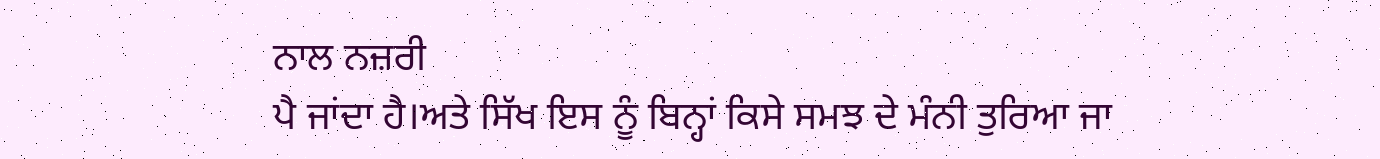ਨਾਲ ਨਜ਼ਰੀ
ਪੈ ਜਾਂਦਾ ਹੈ।ਅਤੇ ਸਿੱਖ ਇਸ ਨੂੰ ਬਿਨ੍ਹਾਂ ਕਿਸੇ ਸਮਝ ਦੇ ਮੰਨੀ ਤੁਰਿਆ ਜਾ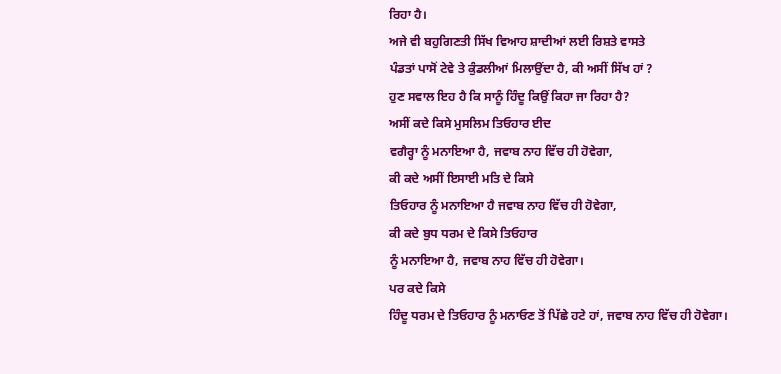ਰਿਹਾ ਹੈ।
ਅਜੇ ਵੀ ਬਹੁਗਿਣਤੀ ਸਿੱਖ ਵਿਆਹ ਸ਼ਾਦੀਆਂ ਲਈ ਰਿਸ਼ਤੇ ਵਾਸਤੇ
ਪੰਡਤਾਂ ਪਾਸੋਂ ਟੇਵੇ ਤੇ ਕੁੰਡਲੀਆਂ ਮਿਲਾਉਂਦਾ ਹੈ, ਕੀ ਅਸੀਂ ਸਿੱਖ ਹਾਂ ?
ਹੁਣ ਸਵਾਲ ਇਹ ਹੈ ਕਿ ਸਾਨੂੰ ਹਿੰਦੂ ਕਿਉਂ ਕਿਹਾ ਜਾ ਰਿਹਾ ਹੈ?
ਅਸੀਂ ਕਦੇ ਕਿਸੇ ਮੁਸਲਿਮ ਤਿਓਹਾਰ ਈਦ
ਵਗੈਰ੍ਹਾ ਨੂੰ ਮਨਾਇਆ ਹੈ, ਜਵਾਬ ਨਾਹ ਵਿੱਚ ਹੀ ਹੋਵੇਗਾ,
ਕੀ ਕਦੇ ਅਸੀਂ ਇਸਾਈ ਮਤਿ ਦੇ ਕਿਸੇ
ਤਿਓਹਾਰ ਨੂੰ ਮਨਾਇਆ ਹੈ ਜਵਾਬ ਨਾਹ ਵਿੱਚ ਹੀ ਹੋਵੇਗਾ,
ਕੀ ਕਦੇ ਬੁਧ ਧਰਮ ਦੇ ਕਿਸੇ ਤਿਓਹਾਰ
ਨੂੰ ਮਨਾਇਆ ਹੈ, ਜਵਾਬ ਨਾਹ ਵਿੱਚ ਹੀ ਹੋਵੇਗਾ।
ਪਰ ਕਦੇ ਕਿਸੇ
ਹਿੰਦੂ ਧਰਮ ਦੇ ਤਿਓਹਾਰ ਨੂੰ ਮਨਾਓਣ ਤੋਂ ਪਿੱਛੇ ਹਟੇ ਹਾਂ, ਜਵਾਬ ਨਾਹ ਵਿੱਚ ਹੀ ਹੋਵੇਗਾ।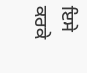ਇਸੇ ਕਰਕੇ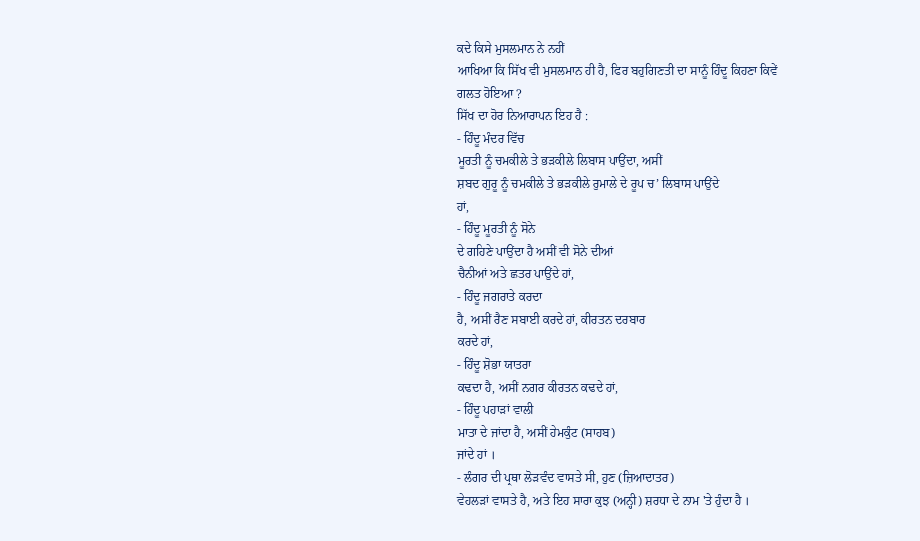ਕਦੇ ਕਿਸੇ ਮੁਸਲਮਾਨ ਨੇ ਨਹੀਂ
ਆਖਿਆ ਕਿ ਸਿੱਖ ਵੀ ਮੁਸਲਮਾਨ ਹੀ ਹੈ, ਫਿਰ ਬਹੁਗਿਣਤੀ ਦਾ ਸਾਨੂੰ ਹਿੰਦੂ ਕਿਹਣਾ ਕਿਵੇਂ
ਗਲਤ ਹੋਇਆ ?
ਸਿੱਖ ਦਾ ਹੋਰ ਨਿਆਰਾਪਨ ਇਹ ਹੈ :
- ਹਿੰਦੂ ਮੰਦਰ ਵਿੱਚ
ਮੂਰਤੀ ਨੂੰ ਚਮਕੀਲੇ ਤੇ ਭੜਕੀਲੇ ਲਿਬਾਸ ਪਾਉਂਦਾ, ਅਸੀਂ
ਸ਼ਬਦ ਗੁਰੂ ਨੂੰ ਚਮਕੀਲੇ ਤੇ ਭੜਕੀਲੇ ਰੁਮਾਲੇ ਦੇ ਰੂਪ ਚ’ ਲਿਬਾਸ ਪਾਉਂਦੇ
ਹਾਂ,
- ਹਿੰਦੂ ਮੂਰਤੀ ਨੂੰ ਸੋਨੇ
ਦੇ ਗਹਿਣੇ ਪਾਉਂਦਾ ਹੈ ਅਸੀਂ ਵੀ ਸੋਨੇ ਦੀਆਂ
ਚੈਨੀਆਂ ਅਤੇ ਛਤਰ ਪਾਉਂਦੇ ਹਾਂ,
- ਹਿੰਦੂ ਜਗਰਾਤੇ ਕਰਦਾ
ਹੈ, ਅਸੀਂ ਰੈਣ ਸਬਾਈ ਕਰਦੇ ਹਾਂ, ਕੀਰਤਨ ਦਰਬਾਰ
ਕਰਦੇ ਹਾਂ,
- ਹਿੰਦੂ ਸ਼ੋਭਾ ਯਾਤਰਾ
ਕਢਦਾ ਹੈ, ਅਸੀਂ ਨਗਰ ਕੀਰਤਨ ਕਢਦੇ ਹਾਂ,
- ਹਿੰਦੂ ਪਹਾੜਾਂ ਵਾਲੀ
ਮਾਤਾ ਦੇ ਜਾਂਦਾ ਹੈ, ਅਸੀਂ ਹੇਮਕੁੰਟ (ਸਾਹਬ)
ਜਾਂਦੇ ਹਾਂ ।
- ਲੰਗਰ ਦੀ ਪ੍ਰਥਾ ਲੋੜਵੰਦ ਵਾਸਤੇ ਸੀ, ਹੁਣ (ਜ਼ਿਆਦਾਤਰ)
ਵੇਹਲੜਾਂ ਵਾਸਤੇ ਹੈ, ਅਤੇ ਇਹ ਸਾਰਾ ਕੁਝ (ਅਨ੍ਹੀ) ਸ਼ਰਧਾ ਦੇ ਨਾਮ 'ਤੇ ਹੁੰਦਾ ਹੈ ।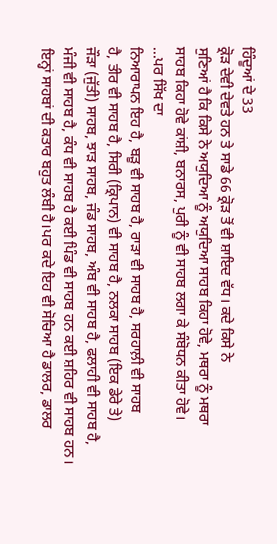ਹਿੰਦੂਆਂ ਦੇ 33
ਕ੍ਰੋੜ ਦੇਵੀ ਦੇਵਤੇ ਹਨ ਤੇ ਸਾਡੇ 66 ਕ੍ਰੋੜ ਤੋਂ ਵੀ ਸ਼ਾਇਦ ਵੱਧ। ਕਦੇ ਕਿਸੇ ਨੇ
ਸੁਣਿਆਂ ਹੈ ਕਿ ਕਿਸੇ ਨੇ ਅਯੁਦਿਆ ਨੂੰ ਅਯੁਦਿਆ ਸਾਹਬ ਕਿਹਾ ਹੋਵੇ, ਮਥਰਾ ਨੂੰ ਮਥਰਾ
ਸਾਹਬ ਕਿਹਾ ਹੋਵੇ ਕਾਂਸ਼ੀ, ਬਨਾਰਸ, ਪੁਰੀ ਨੂੰ ਵੀ ਸਾਹਬ ਲਗਾ ਕੇ ਸੰਬੋਧਨ ਕੀਤਾ ਹੋਵੇ।
...ਪਰ ਸਿੱਖ ਦਾ
ਨਿਆਰਾਪਨ ਇਹ ਹੈ, ਬੜੂ ਵੀ ਸਾਹਬ ਹੈ, ਰਾੜਾ ਵੀ ਸਾਹਬ ਹੈ, ਸਰਹਾਲ਼ੀ ਵੀ ਸਾਹਬ
ਹੈ, ਤੀਰ ਵੀ ਸਾਹਬ ਹੈ, ਸਿਰੀ (ਕ੍ਰਿਪਾਨ) ਵੀ ਸਾਹਬ ਹੈ, ਨਲਕਾ ਸਾਹਬ (ਇਕ ਡੇਰੇ ਤੇ)
ਜੌੜਾ (ਜੁੱਤੀ) ਸਾਹਬ, ਝਾੜ ਸਾਹਬ, ਜੰਡ ਸਾਹਬ, ਅੰਬ ਵੀ ਸਾਹਬ ਹੈ, ਫਲਾਹੀ ਵੀ ਸਾਹਬ ਹੈ,
ਮੰਜੀ ਵੀ ਸਾਹਬ ਹੈ, ਕੰਧ ਵੀ ਸਾਹਬ ਹੈ ਕਈ ਪਿੰਡ ਵੀ ਸਾਹਬ ਹਨ ਕਈ ਸ਼ਹਿਰ ਵੀ ਸਾਹਬ ਹਨ।
ਇਨ੍ਹਾਂ ਸਾਹਬਾਂ ਦੀ ਕਤਾਰ ਬਹੁਤ ਲੰਬੀ ਹੈ।ਪਰ ਕਦੇ ਇਹ ਵੀ ਸੋਚਿਆ ਹੈ ਡਾਲਰ, ਡਾਲਰ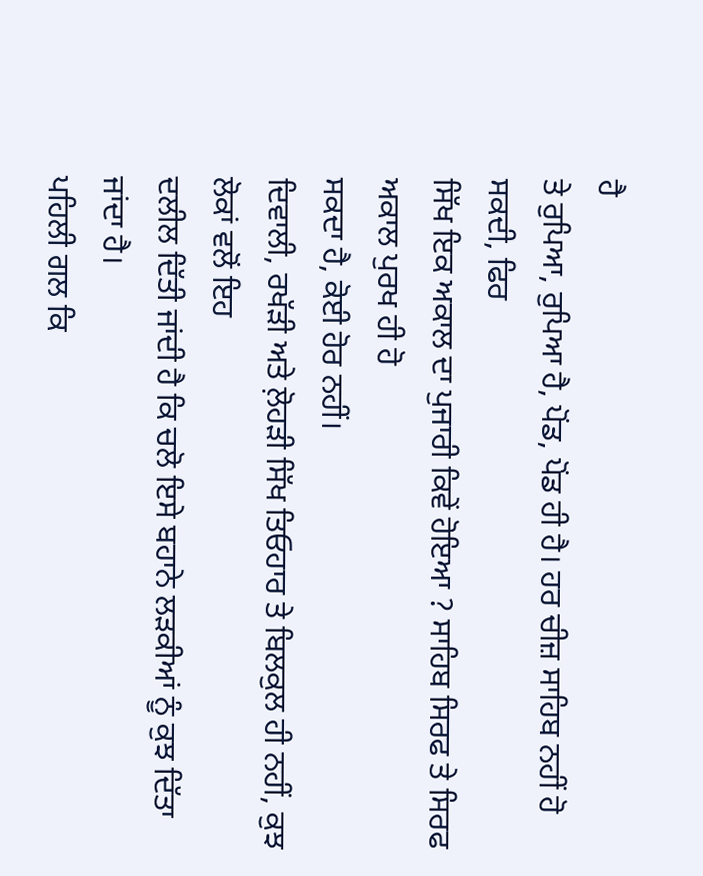ਹੈ
ਤੇ ਰੁਪਿਆ, ਰੁਪਿਆ ਹੈ, ਪੋਂਡ, ਪੋਂਡ ਹੀ ਹੈ। ਹਰ ਚੀਜ਼ ਸਾਹਿਬ ਨਹੀਂ ਹੋ ਸਕਦੀ, ਫਿਰ
ਸਿੱਖ ਇਕ ਅਕਾਲ ਦਾ ਪੁਜਾਰੀ ਕਿਵੇਂ ਹੋਇਆ ? ਸਾਹਿਬ ਸਿਰਫ ਤੇ ਸਿਰਫ ਅਕਾਲ ਪੁਰਖ ਹੀ ਹੋ
ਸਕਦਾ ਹੈ, ਕੋਈ ਹੋਰ ਨਹੀਂ।
ਦਿਵਾਲੀ, ਰਖੱੜੀ ਅਤੇ ਲ਼ੋਹੜੀ ਸਿੱਖ ਤਿਓਹਾਰ ਤੇ ਬਿਲਕੁਲ ਹੀ ਨਹੀਂ, ਕੁਝ ਲੋਕਾਂ ਵਲੋਂ ਇਹ
ਦਲੀਲ ਦਿੱਤੀ ਜਾਂਦੀ ਹੈ ਕਿ ਚਲੋ ਇਸੇ ਬਹਾਨੇ ਲੜਕੀਆਂ ਨੂੰ ਕੁਝ ਦਿੱਤਾ ਜਾਂਦਾ ਹੈ।
ਪਹਿਲੀ ਗਲ ਕਿ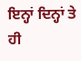ਇਨ੍ਹਾਂ ਦਿਨ੍ਹਾਂ ਤੇ ਹੀ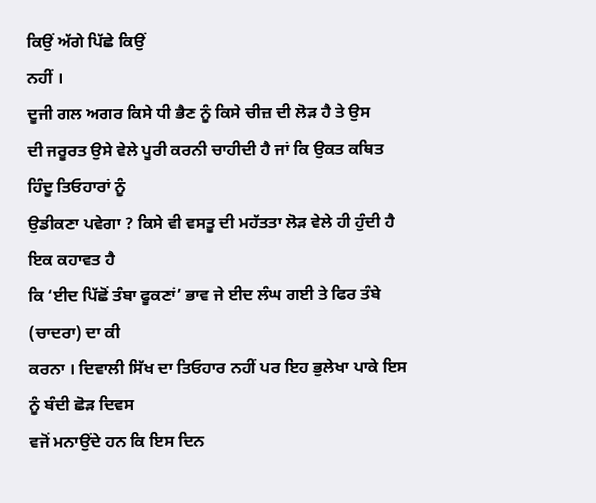ਕਿਉਂ ਅੱਗੇ ਪਿੱਛੇ ਕਿਉਂ
ਨਹੀਂ ।
ਦੂਜੀ ਗਲ ਅਗਰ ਕਿਸੇ ਧੀ ਭੈਣ ਨੂੰ ਕਿਸੇ ਚੀਜ਼ ਦੀ ਲੋੜ ਹੈ ਤੇ ਉਸ
ਦੀ ਜਰੂਰਤ ਉਸੇ ਵੇਲੇ ਪੂਰੀ ਕਰਨੀ ਚਾਹੀਦੀ ਹੈ ਜਾਂ ਕਿ ਉਕਤ ਕਥਿਤ ਹਿੰਦੂ ਤਿਓਹਾਰਾਂ ਨੂੰ
ਉਡੀਕਣਾ ਪਵੇਗਾ ? ਕਿਸੇ ਵੀ ਵਸਤੂ ਦੀ ਮਹੱਤਤਾ ਲੋੜ ਵੇਲੇ ਹੀ ਹੁੰਦੀ ਹੈ ਇਕ ਕਹਾਵਤ ਹੈ
ਕਿ ‘ਈਦ ਪਿੱਛੋਂ ਤੰਬਾ ਫੂਕਣਾਂ’ ਭਾਵ ਜੇ ਈਦ ਲੰਘ ਗਈ ਤੇ ਫਿਰ ਤੰਬੇ (ਚਾਦਰਾ) ਦਾ ਕੀ
ਕਰਨਾ । ਦਿਵਾਲੀ ਸਿੱਖ ਦਾ ਤਿਓਹਾਰ ਨਹੀਂ ਪਰ ਇਹ ਭੁਲੇਖਾ ਪਾਕੇ ਇਸ ਨੂੰ ਬੰਦੀ ਛੋੜ ਦਿਵਸ
ਵਜੋਂ ਮਨਾਉਂਦੇ ਹਨ ਕਿ ਇਸ ਦਿਨ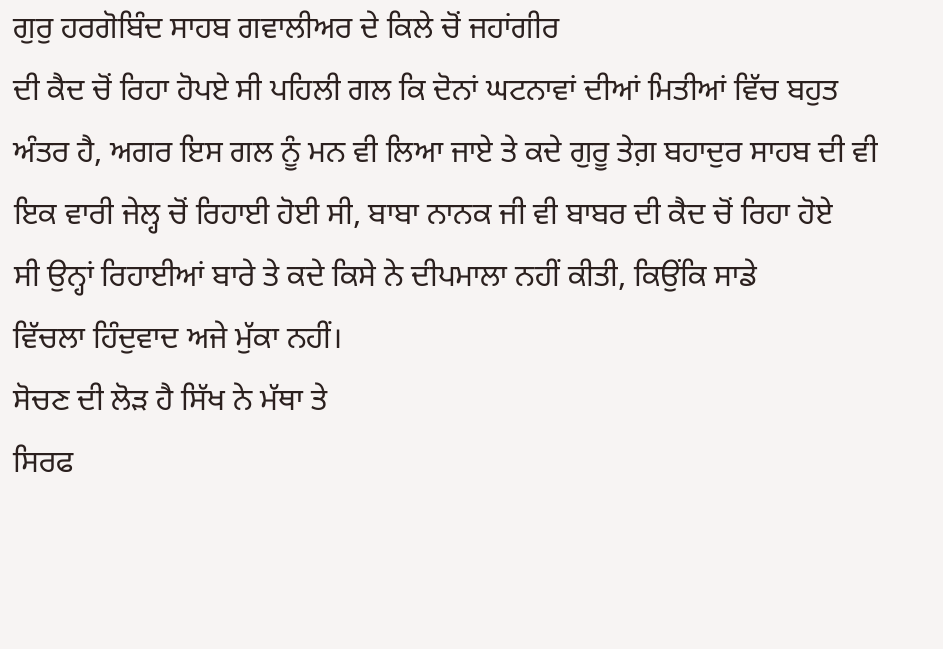ਗੁਰੁ ਹਰਗੋਬਿੰਦ ਸਾਹਬ ਗਵਾਲੀਅਰ ਦੇ ਕਿਲੇ ਚੋਂ ਜਹਾਂਗੀਰ
ਦੀ ਕੈਦ ਚੋਂ ਰਿਹਾ ਹੋਪਏ ਸੀ ਪਹਿਲੀ ਗਲ ਕਿ ਦੋਨਾਂ ਘਟਨਾਵਾਂ ਦੀਆਂ ਮਿਤੀਆਂ ਵਿੱਚ ਬਹੁਤ
ਅੰਤਰ ਹੈ, ਅਗਰ ਇਸ ਗਲ ਨੂੰ ਮਨ ਵੀ ਲਿਆ ਜਾਏ ਤੇ ਕਦੇ ਗੁਰੂ ਤੇਗ਼ ਬਹਾਦੁਰ ਸਾਹਬ ਦੀ ਵੀ
ਇਕ ਵਾਰੀ ਜੇਲ੍ਹ ਚੋਂ ਰਿਹਾਈ ਹੋਈ ਸੀ, ਬਾਬਾ ਨਾਨਕ ਜੀ ਵੀ ਬਾਬਰ ਦੀ ਕੈਦ ਚੋਂ ਰਿਹਾ ਹੋਏ
ਸੀ ਉਨ੍ਹਾਂ ਰਿਹਾਈਆਂ ਬਾਰੇ ਤੇ ਕਦੇ ਕਿਸੇ ਨੇ ਦੀਪਮਾਲਾ ਨਹੀਂ ਕੀਤੀ, ਕਿਉਂਕਿ ਸਾਡੇ
ਵਿੱਚਲਾ ਹਿੰਦੁਵਾਦ ਅਜੇ ਮੁੱਕਾ ਨਹੀਂ।
ਸੋਚਣ ਦੀ ਲੋੜ ਹੈ ਸਿੱਖ ਨੇ ਮੱਥਾ ਤੇ
ਸਿਰਫ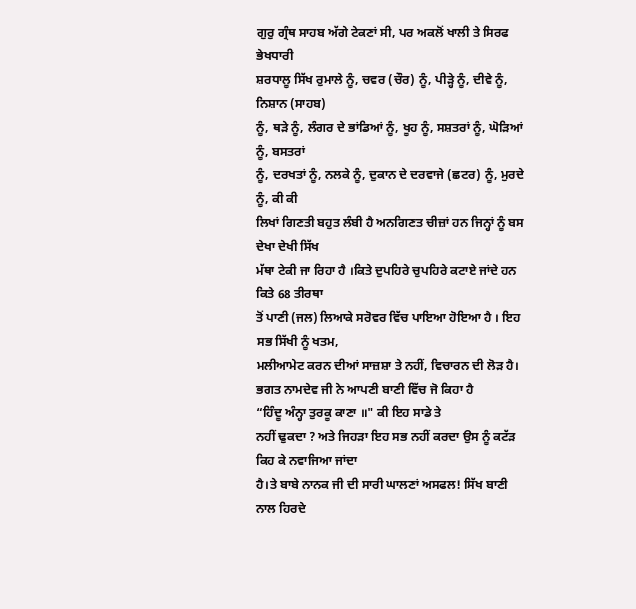ਗੁਰੁ ਗ੍ਰੰਥ ਸਾਹਬ ਅੱਗੇ ਟੇਕਣਾਂ ਸੀ, ਪਰ ਅਕਲੋਂ ਖਾਲੀ ਤੇ ਸਿਰਫ ਭੇਖਧਾਰੀ
ਸ਼ਰਧਾਲੂ ਸਿੱਖ ਰੁਮਾਲੇ ਨੂੰ, ਚਵਰ (ਚੌਰ) ਨੂੰ, ਪੀੜ੍ਹੇ ਨੂੰ, ਦੀਵੇ ਨੂੰ, ਨਿਸ਼ਾਨ (ਸਾਹਬ)
ਨੂੰ, ਥੜੇ ਨੂੰ, ਲੰਗਰ ਦੇ ਭਾਂਡਿਆਂ ਨੂੰ, ਖੂਹ ਨੂੰ, ਸਸ਼ਤਰਾਂ ਨੂੰ, ਘੋੜਿਆਂ ਨੂੰ, ਬਸਤਰਾਂ
ਨੂੰ, ਦਰਖਤਾਂ ਨੂੰ, ਨਲਕੇ ਨੂੰ, ਦੁਕਾਨ ਦੇ ਦਰਵਾਜੇ (ਛਟਰ) ਨੂੰ, ਮੁਰਦੇ ਨੂੰ, ਕੀ ਕੀ
ਲਿਖਾਂ ਗਿਣਤੀ ਬਹੁਤ ਲੰਬੀ ਹੈ ਅਨਗਿਣਤ ਚੀਜ਼ਾਂ ਹਨ ਜਿਨ੍ਹਾਂ ਨੂੰ ਬਸ ਦੇਖਾ ਦੇਖੀ ਸਿੱਖ
ਮੱਥਾ ਟੇਕੀ ਜਾ ਰਿਹਾ ਹੈ ।ਕਿਤੇ ਦੁਪਹਿਰੇ ਚੁਪਹਿਰੇ ਕਟਾਏ ਜਾਂਦੇ ਹਨ ਕਿਤੇ 68 ਤੀਰਥਾ
ਤੋਂ ਪਾਣੀ (ਜਲ) ਲਿਆਕੇ ਸਰੋਵਰ ਵਿੱਚ ਪਾਇਆ ਹੋਇਆ ਹੈ । ਇਹ ਸਭ ਸਿੱਖੀ ਨੂੰ ਖਤਮ,
ਮਲੀਆਮੇਟ ਕਰਨ ਦੀਆਂ ਸਾਜ਼ਸ਼ਾ ਤੇ ਨਹੀਂ, ਵਿਚਾਰਨ ਦੀ ਲੋੜ ਹੈ।
ਭਗਤ ਨਾਮਦੇਵ ਜੀ ਨੇ ਆਪਣੀ ਬਾਣੀ ਵਿੱਚ ਜੋ ਕਿਹਾ ਹੈ
“ਹਿੰਦੂ ਅੰਨ੍ਹਾ ਤੁਰਕੂ ਕਾਣਾ ॥" ਕੀ ਇਹ ਸਾਡੇ ਤੇ
ਨਹੀਂ ਢੁਕਦਾ ? ਅਤੇ ਜਿਹੜਾ ਇਹ ਸਭ ਨਹੀਂ ਕਰਦਾ ਉਸ ਨੂੰ ਕਟੱੜ ਕਿਹ ਕੇ ਨਵਾਜਿਆ ਜਾਂਦਾ
ਹੈ।ਤੇ ਬਾਬੇ ਨਾਨਕ ਜੀ ਦੀ ਸਾਰੀ ਘਾਲਣਾਂ ਅਸਫਲ! ਸਿੱਖ ਬਾਣੀ ਨਾਲ ਹਿਰਦੇ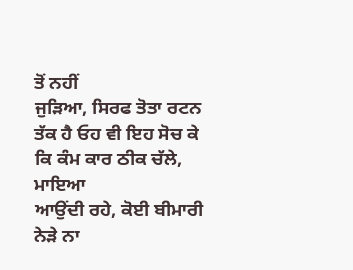ਤੋਂ ਨਹੀਂ
ਜੁੜਿਆ, ਸਿਰਫ ਤੋਤਾ ਰਟਨ ਤੱਕ ਹੈ ਓਹ ਵੀ ਇਹ ਸੋਚ ਕੇ ਕਿ ਕੰਮ ਕਾਰ ਠੀਕ ਚੱਲੇ, ਮਾਇਆ
ਆਉਂਦੀ ਰਹੇ, ਕੋਈ ਬੀਮਾਰੀ ਨੇੜੇ ਨਾ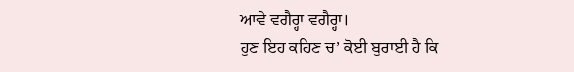ਆਵੇ ਵਗੈਰ੍ਹਾ ਵਗੈਰ੍ਹਾ।
ਹੁਣ ਇਹ ਕਹਿਣ ਚ’ ਕੋਈ ਬੁਰਾਈ ਹੈ ਕਿ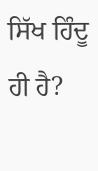ਸਿੱਖ ਹਿੰਦੂ ਹੀ ਹੈ?